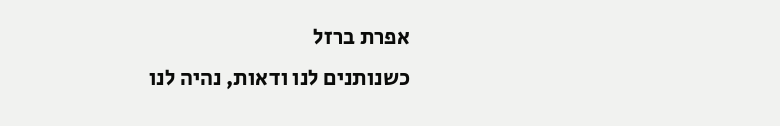אפרת ברזל
כשנותנים לנו ודאות, נהיה לנו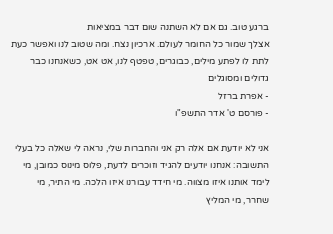ברגע טוב. גם אם לא השתנה שום דבר במציאות
אצלך שמור כל החומר לעולם. ארכיון נצח. ומה שטוב לנו ואפשר כעת לתת לו לפתע מילים, כבוגרים, טפטף לנו, אט אט, כשאנחנו כבר גדולים ומסוגלים
- אפרת ברזל
- פורסם ט' אדר התשפ"ו

אני לא יודעת אם אלה רק אני והחברות שלי, נראה לי שאלה כל בעלי התשובה: אנחנו יודעים להגיד וזוכרים לדעת, פלוס מינוס כמובן, מי לימד אותנו איזו מצווה. מי חידד עבורנו איזו הלכה. מי התיר, מי שחרר, מי המליץ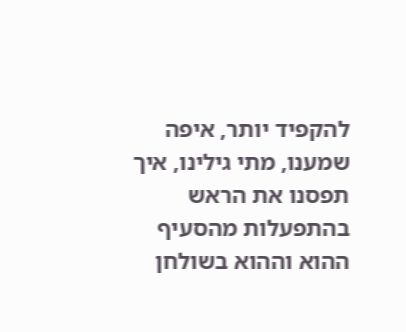להקפיד יותר, איפה שמענו, מתי גילינו, איך תפסנו את הראש בהתפעלות מהסעיף ההוא וההוא בשולחן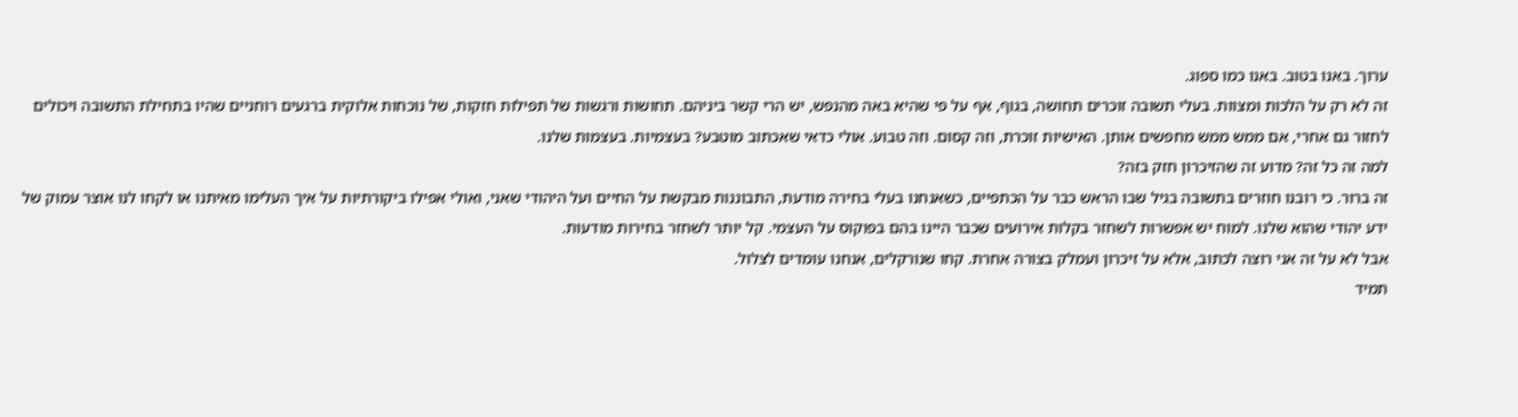ערוך. באנו בטוב. באנו כמו ספוג.
זה לא רק על הלכות ומצוות. בעלי תשובה זוכרים תחושה, בגוף, אף על פי שהיא באה מהנפש, יש הרי קשר ביניהם. תחושות ורגשות של תפילות חזקות, של נוכחות אלוקית ברגעים רוחניים שהיו בתחילת התשובה ויכולים לחזור גם אחרי, אם ממש ממש מחפשים אותן. האישיות זוכרת, וזה קסום. וזה טבוע. אולי כדאי שאכתוב מוטבע? בעצמיות. בעצמות שלנו.
למה זה כל זה? מדוע זה שהזיכרון חזק בזה?
זה ברור. כי רובנו חוזרים בתשובה בגיל שבו הראש כבר על הכתפיים, כשאנחנו בעלי בחירה מודעת, התבוננות מבקשת על החיים ועל היהודי שאני, ואולי אפילו ביקורתיות על איך העלימו מאיתנו או לקחו לנו אוצר עמוק של ידע יהודי שהוא שלנו. למוח יש אפשרות לשחזר בקלות אירועים שכבר היינו בהם בפוקוס על העצמי. קל יותר לשחזר בחירות מודעות.
אבל לא על זה אני רוצה לכתוב, אלא על זיכרון ועמלק בצורה אחרת. קחו שנורקלים, אנחנו עומדים לצלול.
תמיד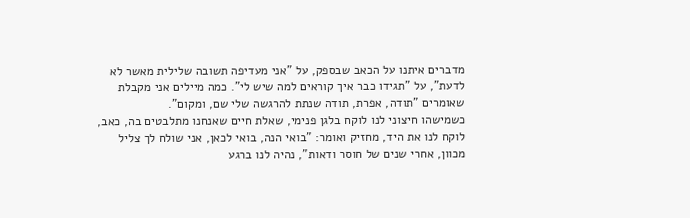מדברים איתנו על הכאב שבספק, על "אני מעדיפה תשובה שלילית מאשר לא לדעת", על "תגידו כבר איך קוראים למה שיש לי". כמה מיילים אני מקבלת שאומרים "תודה, אפרת, תודה שנתת להרגשה שלי שם, ומקום".
כשמישהו חיצוני לנו לוקח בלגן פנימי, שאלת חיים שאנחנו מתלבטים בה, כאב, לוקח לנו את היד, מחזיק ואומר: "בואי הנה, בואי לכאן, אני שולח לך צליל מכוון, אחרי שנים של חוסר ודאות", נהיה לנו ברגע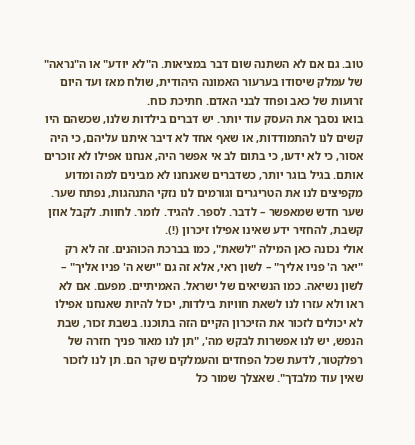טוב. גם אם לא השתנה שום דבר במציאות. ה"לא יודע" או ה"נראה" של עמלק שיסודו בערעור האמונה היהודית, שולח מאז ועד היום זרועות של כאב ופחד לבני האדם. חתיכת כוח.
בואו נסבך את העסק עוד יותר. יש דברים בילדות שלנו, שכשהם היו קשים לנו להתמודדות, או שאף אחד לא דיבר איתנו עליהם, כי היה אסור, כי לא ידעו, כי בתום לב אי אפשר היה, אנחנו אפילו לא זוכרים אותם. בגיל בוגר יותר, כשדברים שאנחנו לא מבינים למה ומדוע מקפיצים לנו את הטריגרים וגורמים לנו נזקי התנהגות, נפתח שער. שער חדש שמאפשר – לדבר. לספר. להגיד. לומר. לחוות. לקבל אוזן קשבת, להחזיר ידע שאינו אפילו זיכרון (!).
אולי נכונה כאן המילה "לשאת", כמו בברכת הכוהנים. זה לא רק "יאר ה' פניו אליך" – לשון ראי, אלא זה גם "ישא ה' פניו אליך" – לשון נשיאה. כמו הנשיאים של ישראל. האמיתיים. מפעם. אם לא ראו ולא עזרו לנו לשאת חוויות בילדות, יכול להיות שאנחנו אפילו לא יכולים לזכור את הזיכרון הקיים הזה בתוכנו. בשבת זכור, שבת הנפש, יש לנו אפשרות לבקש מה', "תן לנו מאור פניך חזרה של רפלקטור, לדעת שכל הפחדים והעמלקים שקר הם. תן לנו לזכור שאין עוד מלבדך". שאצלך שמור כל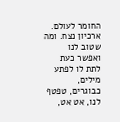החומר לעולם. ארכיון נצח. ומה שטוב לנו ואפשר כעת לתת לו לפתע מילים, כבוגרים, טפטף לנו, אט אט,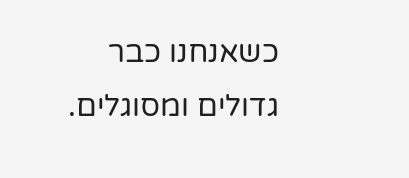כשאנחנו כבר גדולים ומסוגלים.